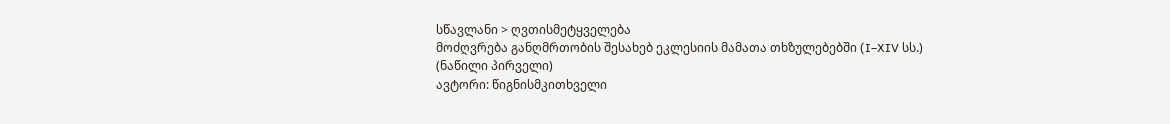სწავლანი > ღვთისმეტყველება
მოძღვრება განღმრთობის შესახებ ეკლესიის მამათა თხზულებებში (I–XIV სს.)
(ნაწილი პირველი)
ავტორი: წიგნისმკითხველი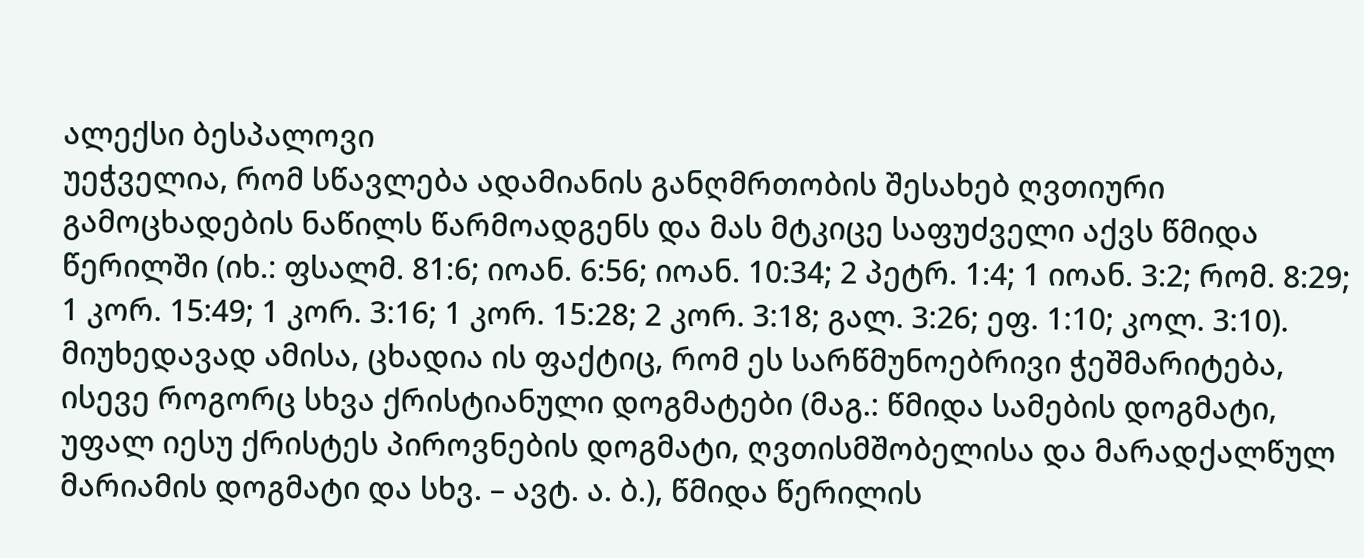ალექსი ბესპალოვი
უეჭველია, რომ სწავლება ადამიანის განღმრთობის შესახებ ღვთიური გამოცხადების ნაწილს წარმოადგენს და მას მტკიცე საფუძველი აქვს წმიდა წერილში (იხ.: ფსალმ. 81:6; იოან. 6:56; იოან. 10:34; 2 პეტრ. 1:4; 1 იოან. 3:2; რომ. 8:29; 1 კორ. 15:49; 1 კორ. 3:16; 1 კორ. 15:28; 2 კორ. 3:18; გალ. 3:26; ეფ. 1:10; კოლ. 3:10). მიუხედავად ამისა, ცხადია ის ფაქტიც, რომ ეს სარწმუნოებრივი ჭეშმარიტება, ისევე როგორც სხვა ქრისტიანული დოგმატები (მაგ.: წმიდა სამების დოგმატი, უფალ იესუ ქრისტეს პიროვნების დოგმატი, ღვთისმშობელისა და მარადქალწულ მარიამის დოგმატი და სხვ. – ავტ. ა. ბ.), წმიდა წერილის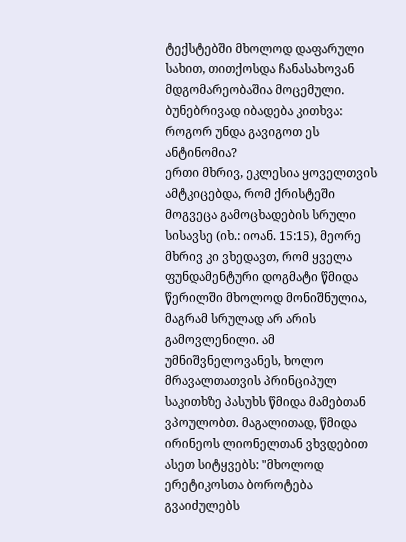ტექსტებში მხოლოდ დაფარული სახით, თითქოსდა ჩანასახოვან მდგომარეობაშია მოცემული. ბუნებრივად იბადება კითხვა: როგორ უნდა გავიგოთ ეს ანტინომია?
ერთი მხრივ, ეკლესია ყოველთვის ამტკიცებდა, რომ ქრისტეში მოგვეცა გამოცხადების სრული სისავსე (იხ.: იოან. 15:15), მეორე მხრივ კი ვხედავთ, რომ ყველა ფუნდამენტური დოგმატი წმიდა წერილში მხოლოდ მონიშნულია, მაგრამ სრულად არ არის გამოვლენილი. ამ უმნიშვნელოვანეს, ხოლო მრავალთათვის პრინციპულ საკითხზე პასუხს წმიდა მამებთან ვპოულობთ. მაგალითად, წმიდა ირინეოს ლიონელთან ვხვდებით ასეთ სიტყვებს: "მხოლოდ ერეტიკოსთა ბოროტება გვაიძულებს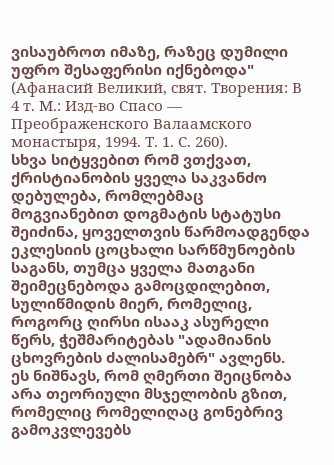ვისაუბროთ იმაზე, რაზეც დუმილი უფრო შესაფერისი იქნებოდა" (Афанасий Великий, свят. Творения: В 4 т. М.: Изд-во Спасо — Преображенского Валаамского монастыря, 1994. Т. 1. С. 260).
სხვა სიტყვებით რომ ვთქვათ, ქრისტიანობის ყველა საკვანძო დებულება, რომლებმაც მოგვიანებით დოგმატის სტატუსი შეიძინა, ყოველთვის წარმოადგენდა ეკლესიის ცოცხალი სარწმუნოების საგანს, თუმცა ყველა მათგანი შეიმეცნებოდა გამოცდილებით, სულიწმიდის მიერ, რომელიც, როგორც ღირსი ისააკ ასურელი წერს, ჭეშმარიტებას "ადამიანის ცხოვრების ძალისამებრ" ავლენს.
ეს ნიშნავს, რომ ღმერთი შეიცნობა არა თეორიული მსჯელობის გზით, რომელიც რომელიღაც გონებრივ გამოკვლევებს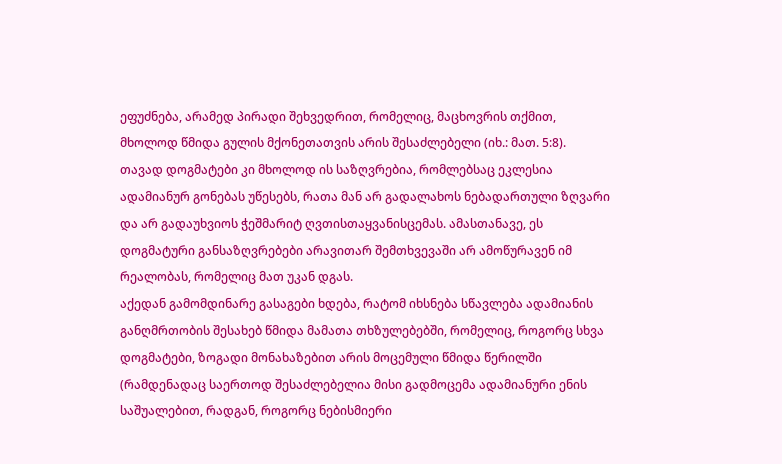ეფუძნება, არამედ პირადი შეხვედრით, რომელიც, მაცხოვრის თქმით, მხოლოდ წმიდა გულის მქონეთათვის არის შესაძლებელი (იხ.: მათ. 5:8). თავად დოგმატები კი მხოლოდ ის საზღვრებია, რომლებსაც ეკლესია ადამიანურ გონებას უწესებს, რათა მან არ გადალახოს ნებადართული ზღვარი და არ გადაუხვიოს ჭეშმარიტ ღვთისთაყვანისცემას. ამასთანავე, ეს დოგმატური განსაზღვრებები არავითარ შემთხვევაში არ ამოწურავენ იმ რეალობას, რომელიც მათ უკან დგას.
აქედან გამომდინარე გასაგები ხდება, რატომ იხსნება სწავლება ადამიანის განღმრთობის შესახებ წმიდა მამათა თხზულებებში, რომელიც, როგორც სხვა დოგმატები, ზოგადი მონახაზებით არის მოცემული წმიდა წერილში (რამდენადაც საერთოდ შესაძლებელია მისი გადმოცემა ადამიანური ენის საშუალებით, რადგან, როგორც ნებისმიერი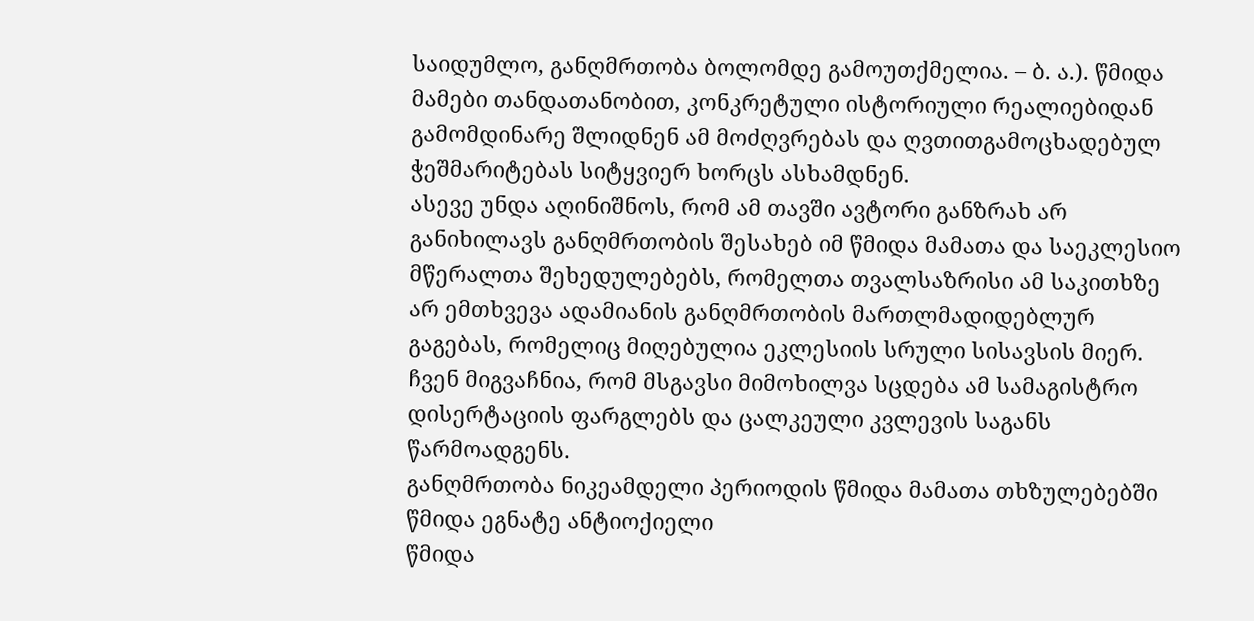საიდუმლო, განღმრთობა ბოლომდე გამოუთქმელია. – ბ. ა.). წმიდა მამები თანდათანობით, კონკრეტული ისტორიული რეალიებიდან გამომდინარე შლიდნენ ამ მოძღვრებას და ღვთითგამოცხადებულ ჭეშმარიტებას სიტყვიერ ხორცს ასხამდნენ.
ასევე უნდა აღინიშნოს, რომ ამ თავში ავტორი განზრახ არ განიხილავს განღმრთობის შესახებ იმ წმიდა მამათა და საეკლესიო მწერალთა შეხედულებებს, რომელთა თვალსაზრისი ამ საკითხზე არ ემთხვევა ადამიანის განღმრთობის მართლმადიდებლურ გაგებას, რომელიც მიღებულია ეკლესიის სრული სისავსის მიერ. ჩვენ მიგვაჩნია, რომ მსგავსი მიმოხილვა სცდება ამ სამაგისტრო დისერტაციის ფარგლებს და ცალკეული კვლევის საგანს წარმოადგენს.
განღმრთობა ნიკეამდელი პერიოდის წმიდა მამათა თხზულებებში
წმიდა ეგნატე ანტიოქიელი
წმიდა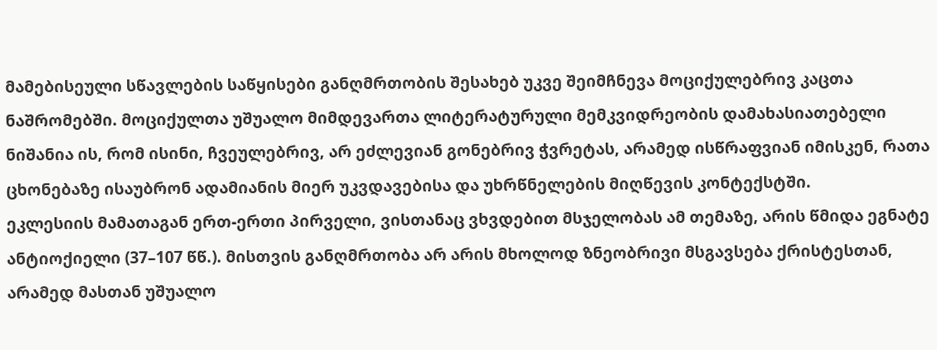მამებისეული სწავლების საწყისები განღმრთობის შესახებ უკვე შეიმჩნევა მოციქულებრივ კაცთა ნაშრომებში. მოციქულთა უშუალო მიმდევართა ლიტერატურული მემკვიდრეობის დამახასიათებელი ნიშანია ის, რომ ისინი, ჩვეულებრივ, არ ეძლევიან გონებრივ ჭვრეტას, არამედ ისწრაფვიან იმისკენ, რათა ცხონებაზე ისაუბრონ ადამიანის მიერ უკვდავებისა და უხრწნელების მიღწევის კონტექსტში.
ეკლესიის მამათაგან ერთ-ერთი პირველი, ვისთანაც ვხვდებით მსჯელობას ამ თემაზე, არის წმიდა ეგნატე ანტიოქიელი (37–107 წწ.). მისთვის განღმრთობა არ არის მხოლოდ ზნეობრივი მსგავსება ქრისტესთან, არამედ მასთან უშუალო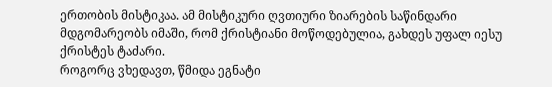ერთობის მისტიკაა. ამ მისტიკური ღვთიური ზიარების საწინდარი მდგომარეობს იმაში, რომ ქრისტიანი მოწოდებულია, გახდეს უფალ იესუ ქრისტეს ტაძარი.
როგორც ვხედავთ, წმიდა ეგნატი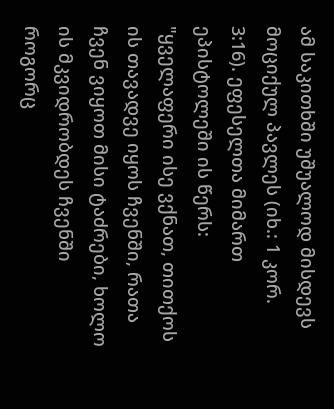ამ საკითხში უშუალოდ მისდევს მოციქულ პავლეს (იხ.: 1 კორ. 3:16). ეფესელთა მიმართ ეპისტოლეში ის წერს: "ყველაფერი ისე ვქნათ, თითქოს ის თავადვე იყოს ჩვენში, რათა ჩვენ ვიყოთ მისი ტაძრები, ხოლო ის მკვიდრობდეს ჩვენში როგორც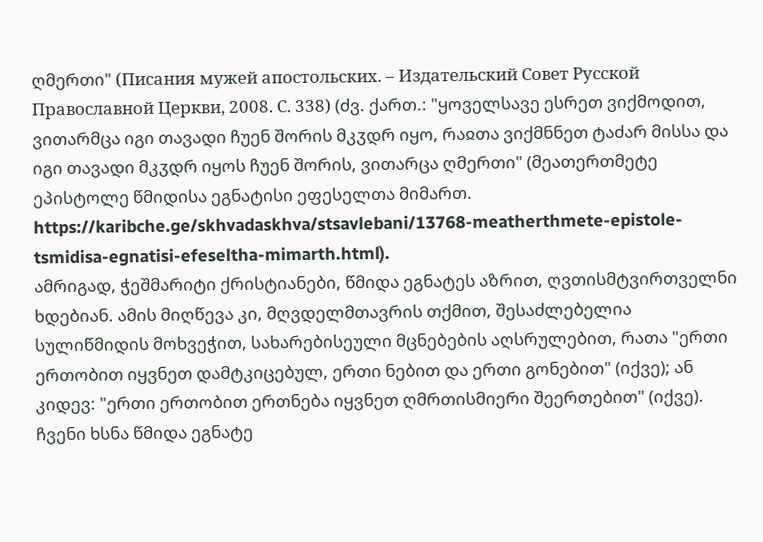ღმერთი" (Писания мужей апостольских. – Издательский Совет Русской Православной Церкви, 2008. С. 338) (ძვ. ქართ.: "ყოველსავე ესრეთ ვიქმოდით, ვითარმცა იგი თავადი ჩუენ შორის მკჳდრ იყო, რაჲთა ვიქმნნეთ ტაძარ მისსა და იგი თავადი მკჳდრ იყოს ჩუენ შორის, ვითარცა ღმერთი" (მეათერთმეტე ეპისტოლე წმიდისა ეგნატისი ეფესელთა მიმართ. https://karibche.ge/skhvadaskhva/stsavlebani/13768-meatherthmete-epistole-tsmidisa-egnatisi-efeseltha-mimarth.html).
ამრიგად, ჭეშმარიტი ქრისტიანები, წმიდა ეგნატეს აზრით, ღვთისმტვირთველნი ხდებიან. ამის მიღწევა კი, მღვდელმთავრის თქმით, შესაძლებელია სულიწმიდის მოხვეჭით, სახარებისეული მცნებების აღსრულებით, რათა "ერთი ერთობით იყვნეთ დამტკიცებულ, ერთი ნებით და ერთი გონებით" (იქვე); ან კიდევ: "ერთი ერთობით ერთნება იყვნეთ ღმრთისმიერი შეერთებით" (იქვე).
ჩვენი ხსნა წმიდა ეგნატე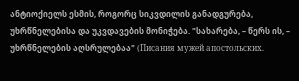ანტიოქიელს ესმის, როგორც სიკვდილის განადგურება, უხრწნელებისა და უკვდავების მონიჭება. "სახარება, – წერს ის, – უხრწნელების აღსრულებაა" (Писания мужей апостольских.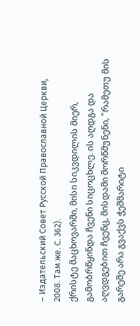– Издательский Совет Русской Православной Церкви, 2008. Там же. С. 362).
ქრისტე მაცხოვარში, მისი სიკვდილის მიერ, გამობრწყინდა ჩვენი სიცოცხლე. ის აღდგა და აღვდგებით ჩვენც, მისდამი მორწმუნენი, "რამეთუ მის გარეშე არა გვაქვს ჭეშმარიტი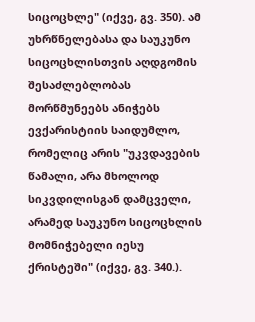სიცოცხლე" (იქვე, გვ. 350). ამ უხრწნელებასა და საუკუნო სიცოცხლისთვის აღდგომის შესაძლებლობას მორწმუნეებს ანიჭებს ევქარისტიის საიდუმლო, რომელიც არის "უკვდავების წამალი, არა მხოლოდ სიკვდილისგან დამცველი, არამედ საუკუნო სიცოცხლის მომნიჭებელი იესუ ქრისტეში" (იქვე, გვ. 340.).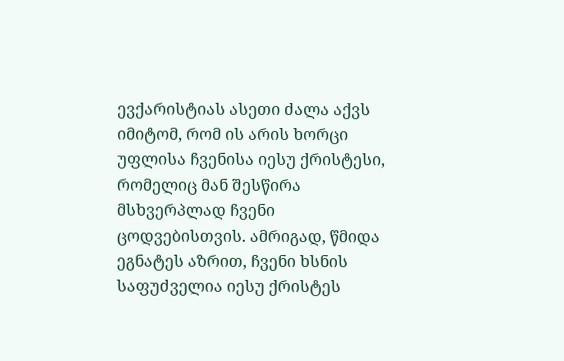ევქარისტიას ასეთი ძალა აქვს იმიტომ, რომ ის არის ხორცი უფლისა ჩვენისა იესუ ქრისტესი, რომელიც მან შესწირა მსხვერპლად ჩვენი ცოდვებისთვის. ამრიგად, წმიდა ეგნატეს აზრით, ჩვენი ხსნის საფუძველია იესუ ქრისტეს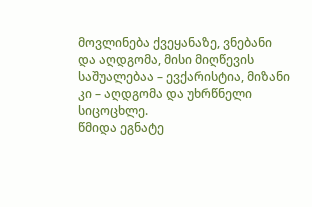მოვლინება ქვეყანაზე, ვნებანი და აღდგომა, მისი მიღწევის საშუალებაა – ევქარისტია, მიზანი კი – აღდგომა და უხრწნელი სიცოცხლე.
წმიდა ეგნატე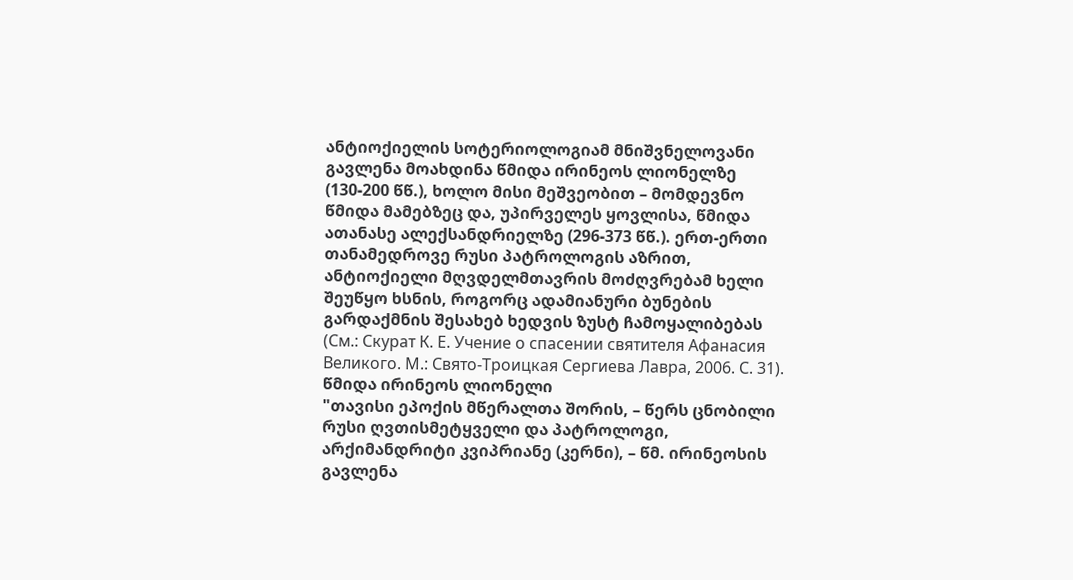ანტიოქიელის სოტერიოლოგიამ მნიშვნელოვანი გავლენა მოახდინა წმიდა ირინეოს ლიონელზე (130-200 წწ.), ხოლო მისი მეშვეობით – მომდევნო წმიდა მამებზეც და, უპირველეს ყოვლისა, წმიდა ათანასე ალექსანდრიელზე (296-373 წწ.). ერთ-ერთი თანამედროვე რუსი პატროლოგის აზრით, ანტიოქიელი მღვდელმთავრის მოძღვრებამ ხელი შეუწყო ხსნის, როგორც ადამიანური ბუნების გარდაქმნის შესახებ ხედვის ზუსტ ჩამოყალიბებას (См.: Скурат К. Е. Учение о спасении святителя Афанасия Великого. М.: Свято-Троицкая Сергиева Лавра, 2006. С. 31).
წმიდა ირინეოს ლიონელი
"თავისი ეპოქის მწერალთა შორის, – წერს ცნობილი რუსი ღვთისმეტყველი და პატროლოგი, არქიმანდრიტი კვიპრიანე (კერნი), – წმ. ირინეოსის გავლენა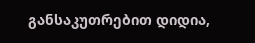განსაკუთრებით დიდია,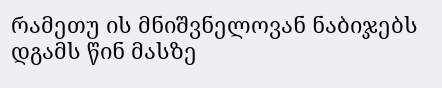რამეთუ ის მნიშვნელოვან ნაბიჯებს დგამს წინ მასზე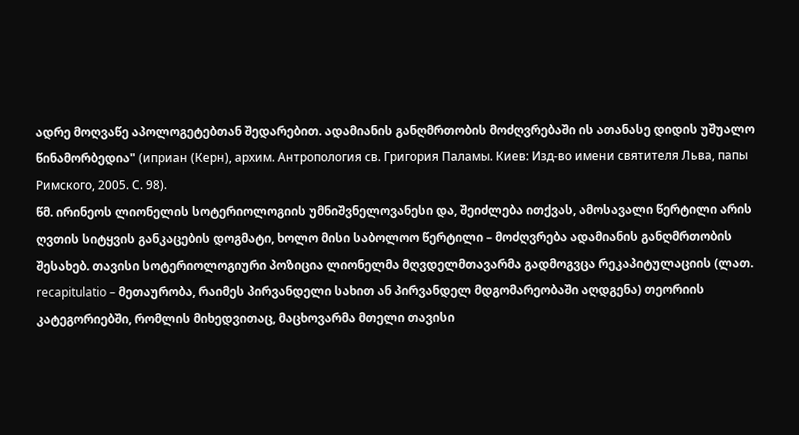ადრე მოღვაწე აპოლოგეტებთან შედარებით. ადამიანის განღმრთობის მოძღვრებაში ის ათანასე დიდის უშუალო წინამორბედია" (иприан (Керн), архим. Антропология св. Григория Паламы. Киев: Изд-во имени святителя Льва, папы Римского, 2005. С. 98).
წმ. ირინეოს ლიონელის სოტერიოლოგიის უმნიშვნელოვანესი და, შეიძლება ითქვას, ამოსავალი წერტილი არის ღვთის სიტყვის განკაცების დოგმატი, ხოლო მისი საბოლოო წერტილი – მოძღვრება ადამიანის განღმრთობის შესახებ. თავისი სოტერიოლოგიური პოზიცია ლიონელმა მღვდელმთავარმა გადმოგვცა რეკაპიტულაციის (ლათ. recapitulatio – მეთაურობა, რაიმეს პირვანდელი სახით ან პირვანდელ მდგომარეობაში აღდგენა) თეორიის კატეგორიებში, რომლის მიხედვითაც, მაცხოვარმა მთელი თავისი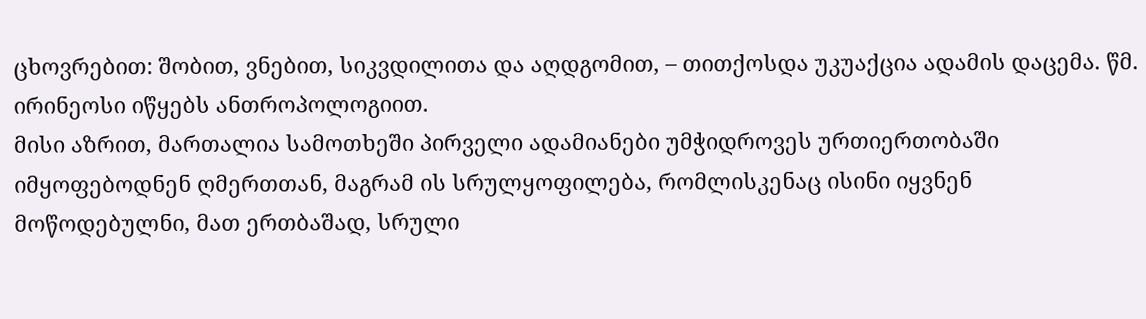ცხოვრებით: შობით, ვნებით, სიკვდილითა და აღდგომით, – თითქოსდა უკუაქცია ადამის დაცემა. წმ. ირინეოსი იწყებს ანთროპოლოგიით.
მისი აზრით, მართალია სამოთხეში პირველი ადამიანები უმჭიდროვეს ურთიერთობაში იმყოფებოდნენ ღმერთთან, მაგრამ ის სრულყოფილება, რომლისკენაც ისინი იყვნენ მოწოდებულნი, მათ ერთბაშად, სრული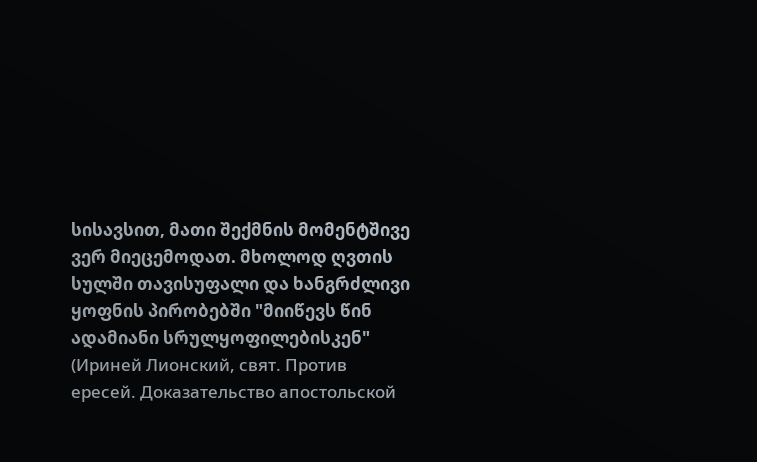სისავსით, მათი შექმნის მომენტშივე ვერ მიეცემოდათ. მხოლოდ ღვთის სულში თავისუფალი და ხანგრძლივი ყოფნის პირობებში "მიიწევს წინ ადამიანი სრულყოფილებისკენ" (Ириней Лионский, свят. Против ересей. Доказательство апостольской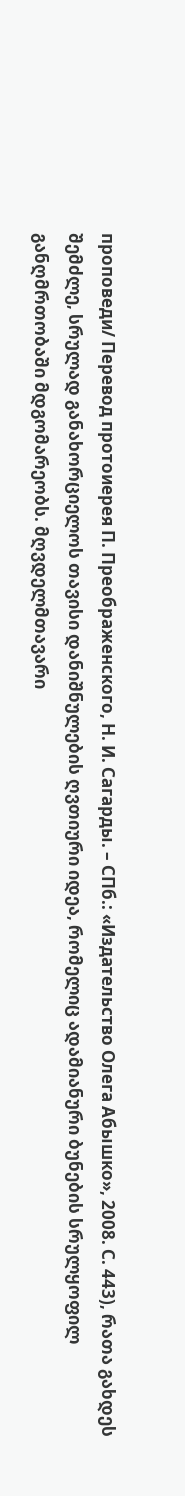проповеди/ Перевод протоиерея П. Преображенского, Н. И. Сагарды. – СПб.: «Издательство Олега Абышко», 2008. С. 443), რათა გახდეს შემძლე, სრულად განახორციელოს თავისი დანიშნულების ღვთიური იდეა, რომელიც ადამიანური ბუნების სრულყოფილ განღმრთობაში მდგომარეობს. მღვდელმთავარი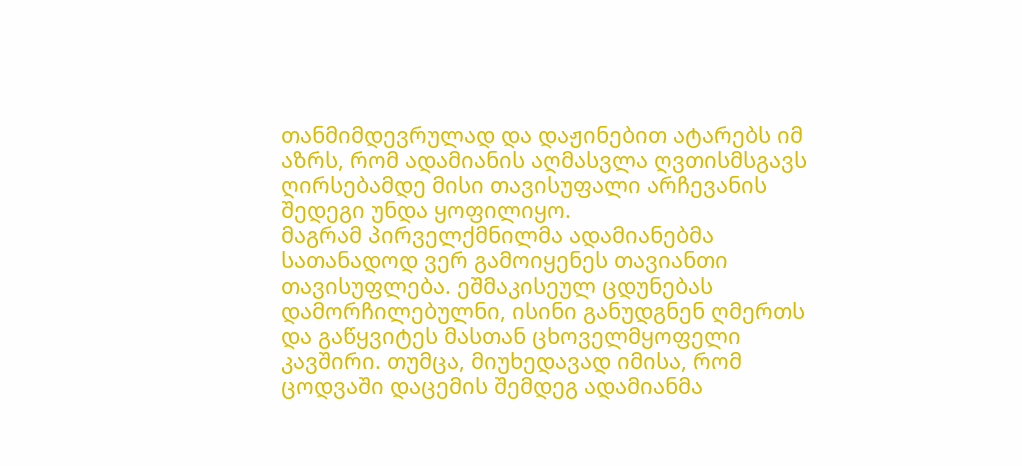თანმიმდევრულად და დაჟინებით ატარებს იმ აზრს, რომ ადამიანის აღმასვლა ღვთისმსგავს ღირსებამდე მისი თავისუფალი არჩევანის შედეგი უნდა ყოფილიყო.
მაგრამ პირველქმნილმა ადამიანებმა სათანადოდ ვერ გამოიყენეს თავიანთი თავისუფლება. ეშმაკისეულ ცდუნებას დამორჩილებულნი, ისინი განუდგნენ ღმერთს და გაწყვიტეს მასთან ცხოველმყოფელი კავშირი. თუმცა, მიუხედავად იმისა, რომ ცოდვაში დაცემის შემდეგ ადამიანმა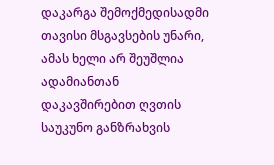დაკარგა შემოქმედისადმი თავისი მსგავსების უნარი, ამას ხელი არ შეუშლია ადამიანთან დაკავშირებით ღვთის საუკუნო განზრახვის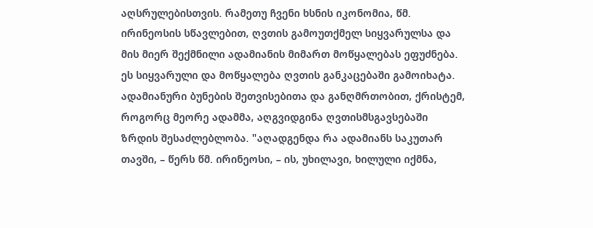აღსრულებისთვის. რამეთუ ჩვენი ხსნის იკონომია, წმ. ირინეოსის სწავლებით, ღვთის გამოუთქმელ სიყვარულსა და მის მიერ შექმნილი ადამიანის მიმართ მოწყალებას ეფუძნება. ეს სიყვარული და მოწყალება ღვთის განკაცებაში გამოიხატა.
ადამიანური ბუნების შეთვისებითა და განღმრთობით, ქრისტემ, როგორც მეორე ადამმა, აღგვიდგინა ღვთისმსგავსებაში ზრდის შესაძლებლობა. "აღადგენდა რა ადამიანს საკუთარ თავში, – წერს წმ. ირინეოსი, – ის, უხილავი, ხილული იქმნა,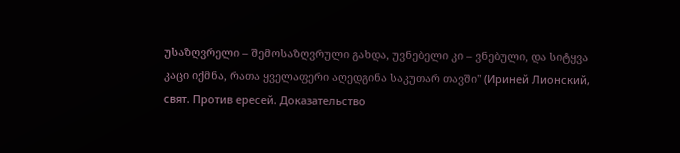უსაზღვრელი – შემოსაზღვრული გახდა, უვნებელი კი – ვნებული, და სიტყვა კაცი იქმნა, რათა ყველაფერი აღედგინა საკუთარ თავში" (Ириней Лионский, свят. Против ересей. Доказательство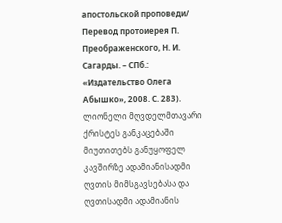апостольской проповеди/ Перевод протоиерея П. Преображенского, Н. И. Сагарды. – СПб.: «Издательство Олега Абышко», 2008. С. 283).
ლიონელი მღვდელმთავარი ქრისტეს განკაცებაში მიუთითებს განუყოფელ კავშირზე ადამიანისადმი ღვთის მიმსგავსებასა და ღვთისადმი ადამიანის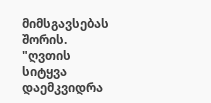მიმსგავსებას შორის. "ღვთის სიტყვა დაემკვიდრა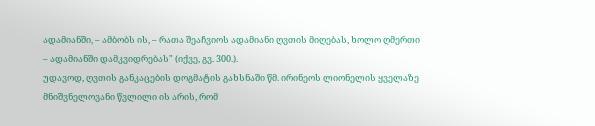ადამიანში, – ამბობს ის, – რათა შეაჩვიოს ადამიანი ღვთის მიღებას, ხოლო ღმერთი – ადამიანში დამკვიდრებას" (იქვე, გვ. 300.).
უდავოდ, ღვთის განკაცების დოგმატის გახსნაში წმ. ირინეოს ლიონელის ყველაზე მნიშვნელოვანი წვლილი ის არის, რომ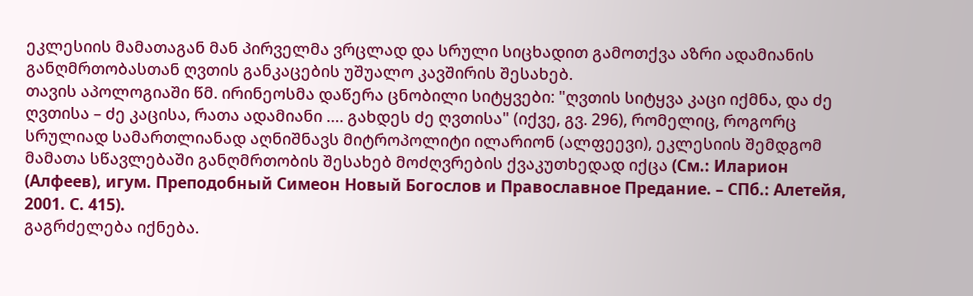ეკლესიის მამათაგან მან პირველმა ვრცლად და სრული სიცხადით გამოთქვა აზრი ადამიანის განღმრთობასთან ღვთის განკაცების უშუალო კავშირის შესახებ.
თავის აპოლოგიაში წმ. ირინეოსმა დაწერა ცნობილი სიტყვები: "ღვთის სიტყვა კაცი იქმნა, და ძე ღვთისა – ძე კაცისა, რათა ადამიანი …. გახდეს ძე ღვთისა" (იქვე, გვ. 296), რომელიც, როგორც სრულიად სამართლიანად აღნიშნავს მიტროპოლიტი ილარიონ (ალფეევი), ეკლესიის შემდგომ მამათა სწავლებაში განღმრთობის შესახებ მოძღვრების ქვაკუთხედად იქცა (См.: Иларион (Алфеев), игум. Преподобный Симеон Новый Богослов и Православное Предание. – СПб.: Алетейя, 2001. С. 415).
გაგრძელება იქნება.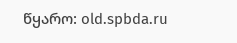წყარო: old.spbda.ru